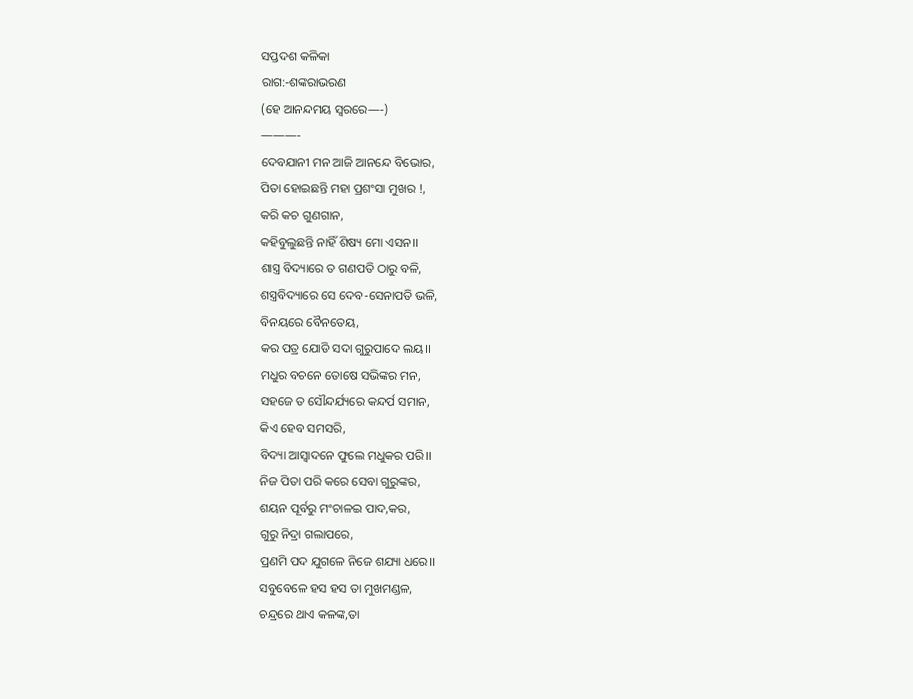ସପ୍ତଦଶ କଳିକା
ରାଗ:-ଶଙ୍କରାଭରଣ
(ହେ ଆନନ୍ଦମୟ ସ୍ୱରରେ—-)
———-
ଦେବଯାନୀ ମନ ଆଜି ଆନନ୍ଦେ ବିଭୋର,
ପିତା ହୋଇଛନ୍ତି ମହା ପ୍ରଶଂସା ମୁଖର !,
କରି କଚ ଗୁଣଗାନ,
କହିବୁଲୁଛନ୍ତି ନାହିଁ ଶିଷ୍ୟ ମୋ ଏସନ।।
ଶାସ୍ତ୍ର ବିଦ୍ୟାରେ ତ ଗଣପତି ଠାରୁ ବଳି,
ଶସ୍ତ୍ରବିଦ୍ୟାରେ ସେ ଦେବ-ସେନାପତି ଭଳି,
ବିନୟରେ ବୈନତେୟ,
କର ପତ୍ର ଯୋଡି ସଦା ଗୁରୁପାଦେ ଲୟ।।
ମଧୁର ବଚନେ ତୋଷେ ସଭିଙ୍କର ମନ,
ସହଜେ ତ ସୌନ୍ଦର୍ଯ୍ୟରେ କନ୍ଦର୍ପ ସମାନ,
କିଏ ହେବ ସମସରି,
ବିଦ୍ୟା ଆସ୍ୱାଦନେ ଫୁଲେ ମଧୁକର ପରି।।
ନିଜ ପିତା ପରି କରେ ସେବା ଗୁରୁଙ୍କର,
ଶୟନ ପୂର୍ବରୁ ମଂଚାଳଇ ପାଦ,କର,
ଗୁରୁ ନିଦ୍ରା ଗଲାପରେ,
ପ୍ରଣମି ପଦ ଯୁଗଳେ ନିଜେ ଶଯ୍ୟା ଧରେ।।
ସବୁବେଳେ ହସ ହସ ତା ମୁଖମଣ୍ଡଳ,
ଚନ୍ଦ୍ରରେ ଥାଏ କଳଙ୍କ,ତା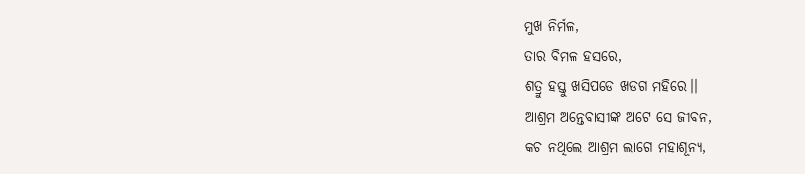ମୁଖ ନିର୍ମଳ,
ତାର ବିମଳ ହସରେ,
ଶତ୍ରୁ ହସ୍ତୁ ଖସିପଡେ ଖଡଗ ମହିରେ।।
ଆଶ୍ରମ ଅନ୍ତେବାସୀଙ୍କ ଅଟେ ସେ ଜୀବନ,
କଚ ନଥିଲେ ଆଶ୍ରମ ଲାଗେ ମହାଶୂନ୍ୟ,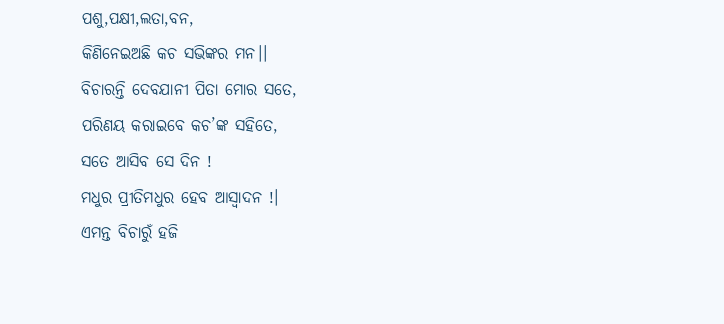ପଶୁ,ପକ୍ଷୀ,ଲତା,ବନ,
କିଣିନେଇଅଛି କଚ ସଭିଙ୍କର ମନ।।
ବିଚାରନ୍ତି ଦେବଯାନୀ ପିତା ମୋର ସତେ,
ପରିଣୟ କରାଇବେ କଚ’ଙ୍କ ସହିତେ,
ସତେ ଆସିବ ସେ ଦିନ !
ମଧୁର ପ୍ରୀତିମଧୁର ହେବ ଆସ୍ୱାଦନ !।
ଏମନ୍ତ ବିଚାରୁଁ ହଜି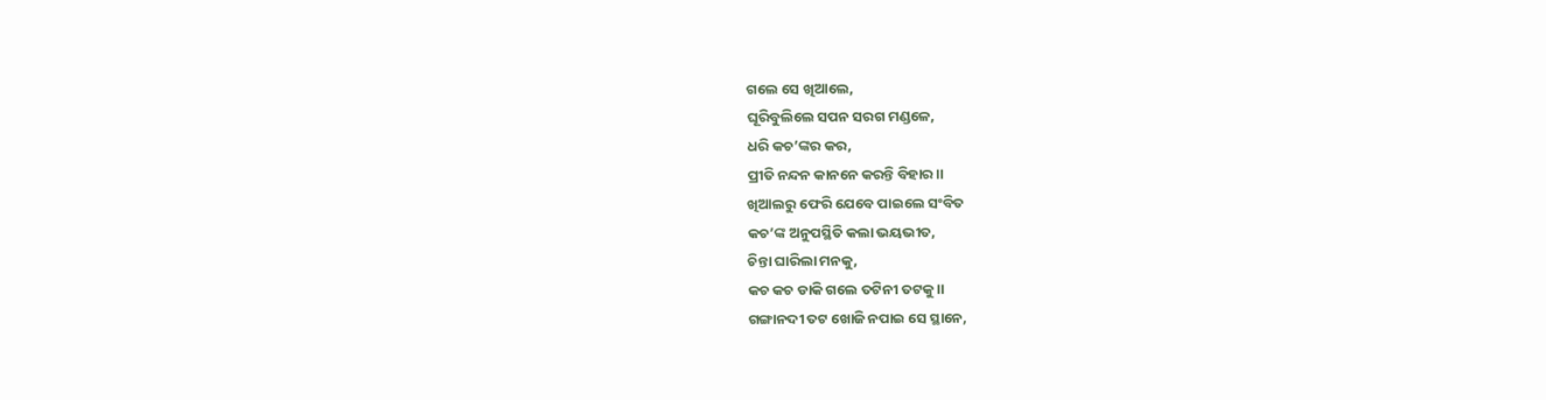ଗଲେ ସେ ଖିଆଲେ,
ଘୂରିବୁଲିଲେ ସପନ ସରଗ ମଣ୍ଡଳେ,
ଧରି କଚ’ଙ୍କର କର,
ପ୍ରୀତି ନନ୍ଦନ କାନନେ କରନ୍ତି ବିହାର।।
ଖିଆଲରୁ ଫେରି ଯେବେ ପାଇଲେ ସଂବିତ
କଚ’ଙ୍କ ଅନୁପସ୍ଥିତି କଲା ଭୟଭୀତ,
ଚିନ୍ତା ଘାରିଲା ମନକୁ,
କଚ କଚ ଡାକି ଗଲେ ତଟିନୀ ତଟକୁ।।
ଗଙ୍ଗାନଦୀ ତଟ ଖୋଜି ନପାଇ ସେ ସ୍ଥାନେ,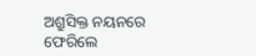ଅଶ୍ରୁସିକ୍ତ ନୟନରେ ଫେରିଲେ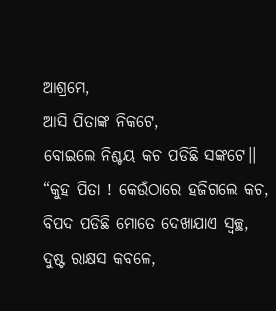ଆଶ୍ରମେ,
ଆସି ପିତାଙ୍କ ନିକଟେ,
ବୋଇଲେ ନିଶ୍ଚୟ କଚ ପଡିଛି ସଙ୍କଟେ।।
“କୁହ ପିତା ! କେଉଁଠାରେ ହଜିଗଲେ କଚ,
ବିପଦ ପଡିଛି ମୋତେ ଦେଖାଯାଏ ସ୍ୱଚ୍ଛ,
ଦୁଷ୍ଟ ରାକ୍ଷସ କବଳେ,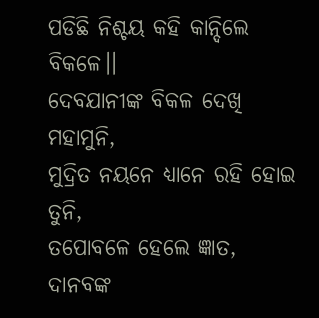ପଡିଛି ନିଶ୍ଚୟ କହି କାନ୍ଦିଲେ ବିକଳେ।।
ଦେବଯାନୀଙ୍କ ବିକଳ ଦେଖି ମହାମୁନି,
ମୁଦ୍ରିତ ନୟନେ ଧ୍ୟାନେ ରହି ହୋଇ ତୁନି,
ତପୋବଳେ ହେଲେ ଜ୍ଞାତ,
ଦାନବଙ୍କ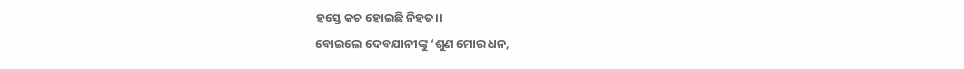ହସ୍ତେ କଚ ହୋଇଛି ନିହତ।।
ବୋଇଲେ ଦେବଯାନୀଙ୍କୁ ‘ଶୁଣ ମୋର ଧନ,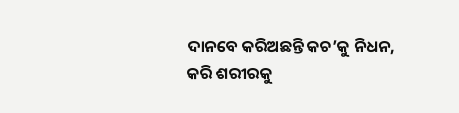ଦାନବେ କରିଅଛନ୍ତି କଚ’କୁ ନିଧନ,
କରି ଶରୀରକୁ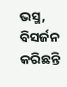ଭସ୍ମ,
ବିସର୍ଜନ କରିଛନ୍ତି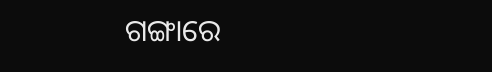ଗଙ୍ଗାରେ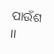ପାଉଁଶ ।।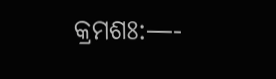କ୍ରମଶଃ:—-